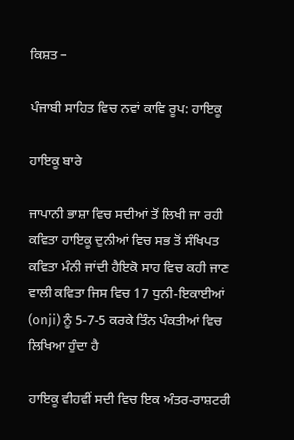ਕਿਸ਼ਤ –

ਪੰਜਾਬੀ ਸਾਹਿਤ ਵਿਚ ਨਵਾਂ ਕਾਵਿ ਰੂਪ: ਹਾਇਕੂ

ਹਾਇਕੂ ਬਾਰੇ

ਜਾਪਾਨੀ ਭਾਸ਼ਾ ਵਿਚ ਸਦੀਆਂ ਤੋਂ ਲਿਖੀ ਜਾ ਰਹੀ ਕਵਿਤਾ ਹਾਇਕੂ ਦੁਨੀਆਂ ਵਿਚ ਸਭ ਤੋਂ ਸੰਖਿਪਤ ਕਵਿਤਾ ਮੰਨੀ ਜਾਂਦੀ ਹੈਇਕੋ ਸਾਹ ਵਿਚ ਕਹੀ ਜਾਣ ਵਾਲੀ ਕਵਿਤਾ ਜਿਸ ਵਿਚ 17 ਧੁਨੀ-ਇਕਾਈਆਂ (onji) ਨੂੰ 5-7-5 ਕਰਕੇ ਤਿੰਨ ਪੰਕਤੀਆਂ ਵਿਚ ਲਿਖਿਆ ਹੁੰਦਾ ਹੈ

ਹਾਇਕੂ ਵੀਹਵੀਂ ਸਦੀ ਵਿਚ ਇਕ ਅੰਤਰ-ਰਾਸ਼ਟਰੀ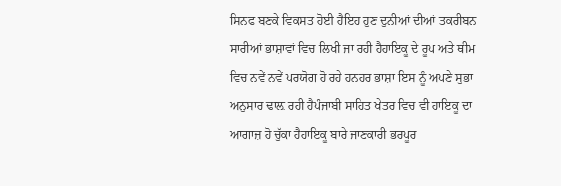ਸਿਨਫ ਬਣਕੇ ਵਿਕਸਤ ਹੋਈ ਹੈਇਹ ਹੁਣ ਦੁਨੀਆਂ ਦੀਆਂ ਤਕਰੀਬਨ ਸਾਰੀਆਂ ਭਾਸ਼ਾਵਾਂ ਵਿਚ ਲਿਖੀ ਜਾ ਰਹੀ ਹੈਹਾਇਕੂ ਦੇ ਰੂਪ ਅਤੇ ਥੀਮ ਵਿਚ ਨਵੇਂ ਨਵੇਂ ਪਰਯੋਗ ਹੋ ਰਹੇ ਹਨਹਰ ਭਾਸ਼ਾ ਇਸ ਨੂੰ ਅਪਣੇ ਸੁਭਾ ਅਨੁਸਾਰ ਢਾਲ਼ ਰਹੀ ਹੈਪੰਜਾਬੀ ਸਾਹਿਤ ਖੇਤਰ ਵਿਚ ਵੀ ਹਾਇਕੂ ਦਾ ਆਗਾਜ਼ ਹੋ ਚੁੱਕਾ ਹੈਹਾਇਕੂ ਬਾਰੇ ਜਾਣਕਾਰੀ ਭਰਪੂਰ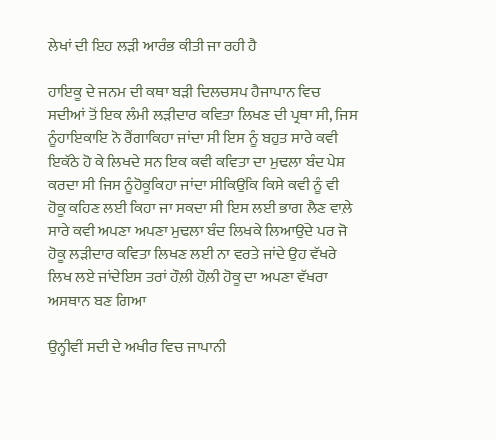ਲੇਖਾਂ ਦੀ ਇਹ ਲੜੀ ਆਰੰਭ ਕੀਤੀ ਜਾ ਰਹੀ ਹੈ

ਹਾਇਕੂ ਦੇ ਜਨਮ ਦੀ ਕਥਾ ਬੜੀ ਦਿਲਚਸਪ ਹੈਜਾਪਾਨ ਵਿਚ ਸਦੀਆਂ ਤੋਂ ਇਕ ਲੰਮੀ ਲੜੀਦਾਰ ਕਵਿਤਾ ਲਿਖਣ ਦੀ ਪ੍ਰਥਾ ਸੀ, ਜਿਸ ਨੂੰਹਾਇਕਾਇ ਨੋ ਰੈਂਗਾਕਿਹਾ ਜਾਂਦਾ ਸੀ ਇਸ ਨੂੰ ਬਹੁਤ ਸਾਰੇ ਕਵੀ ਇਕੱਠੇ ਹੋ ਕੇ ਲਿਖਦੇ ਸਨ ਇਕ ਕਵੀ ਕਵਿਤਾ ਦਾ ਮੁਢਲਾ ਬੰਦ ਪੇਸ਼ ਕਰਦਾ ਸੀ ਜਿਸ ਨੂੰਹੋਕੂਕਿਹਾ ਜਾਂਦਾ ਸੀਕਿਉਂਕਿ ਕਿਸੇ ਕਵੀ ਨੂੰ ਵੀ ਹੋਕੂ ਕਹਿਣ ਲਈ ਕਿਹਾ ਜਾ ਸਕਦਾ ਸੀ ਇਸ ਲਈ ਭਾਗ ਲੈਣ ਵਾਲ਼ੇ ਸਾਰੇ ਕਵੀ ਅਪਣਾ ਅਪਣਾ ਮੁਢਲਾ ਬੰਦ ਲਿਖਕੇ ਲਿਆਉਂਦੇ ਪਰ ਜੋ ਹੋਕੂ ਲੜੀਦਾਰ ਕਵਿਤਾ ਲਿਖਣ ਲਈ ਨਾ ਵਰਤੇ ਜਾਂਦੇ ਉਹ ਵੱਖਰੇ ਲਿਖ ਲਏ ਜਾਂਦੇਇਸ ਤਰਾਂ ਹੌਲ਼ੀ ਹੌਲ਼ੀ ਹੋਕੂ ਦਾ ਅਪਣਾ ਵੱਖਰਾ ਅਸਥਾਨ ਬਣ ਗਿਆ

ਉਨ੍ਹੀਵੀਂ ਸਦੀ ਦੇ ਅਖੀਰ ਵਿਚ ਜਾਪਾਨੀ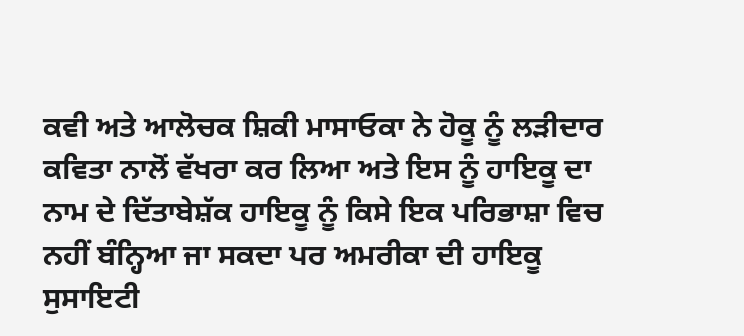ਕਵੀ ਅਤੇ ਆਲੋਚਕ ਸ਼ਿਕੀ ਮਾਸਾਓਕਾ ਨੇ ਹੋਕੂ ਨੂੰ ਲੜੀਦਾਰ ਕਵਿਤਾ ਨਾਲੋਂ ਵੱਖਰਾ ਕਰ ਲਿਆ ਅਤੇ ਇਸ ਨੂੰ ਹਾਇਕੂ ਦਾ ਨਾਮ ਦੇ ਦਿੱਤਾਬੇਸ਼ੱਕ ਹਾਇਕੂ ਨੂੰ ਕਿਸੇ ਇਕ ਪਰਿਭਾਸ਼ਾ ਵਿਚ ਨਹੀਂ ਬੰਨ੍ਹਿਆ ਜਾ ਸਕਦਾ ਪਰ ਅਮਰੀਕਾ ਦੀ ਹਾਇਕੂ ਸੁਸਾਇਟੀ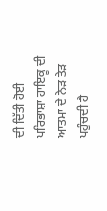ਦੀ ਦਿੱਤੀ ਹੋਈ ਪਰਿਭਾਸ਼ਾ ਹਾਇਕੂ ਦੀ ਆਤਮਾ ਦੇ ਨੇੜ ਤੇੜ ਪਹੁੰਚਦੀ ਹੈ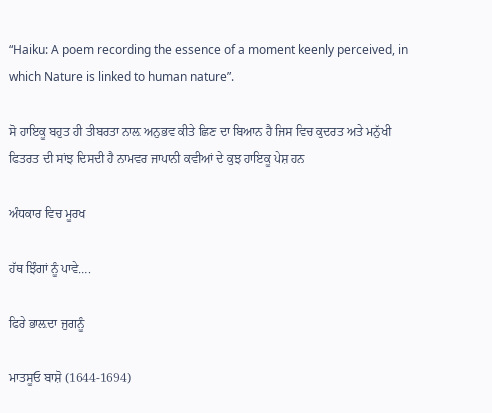“Haiku: A poem recording the essence of a moment keenly perceived, in which Nature is linked to human nature”.

ਸੋ ਹਾਇਕੂ ਬਹੁਤ ਹੀ ਤੀਬਰਤਾ ਨਾਲ਼ ਅਨੁਭਵ ਕੀਤੇ ਛਿਣ ਦਾ ਬਿਆਨ ਹੈ ਜਿਸ ਵਿਚ ਕੁਦਰਤ ਅਤੇ ਮਨੁੱਖੀ ਫਿਤਰਤ ਦੀ ਸਾਂਝ ਦਿਸਦੀ ਹੈ ਨਾਮਵਰ ਜਾਪਾਨੀ ਕਵੀਆਂ ਦੇ ਕੁਝ ਹਾਇਕੂ ਪੇਸ਼ ਹਨ

ਅੰਧਕਾਰ ਵਿਚ ਮੂਰਖ

ਹੱਥ ਝਿੰਗਾਂ ਨੂੰ ਪਾਵੇ….

ਫਿਰੇ ਭਾਲ਼ਦਾ ਜੁਗਨੂੰ

ਮਾਤਸੂਓ ਬਾਸ਼ੋ (1644-1694)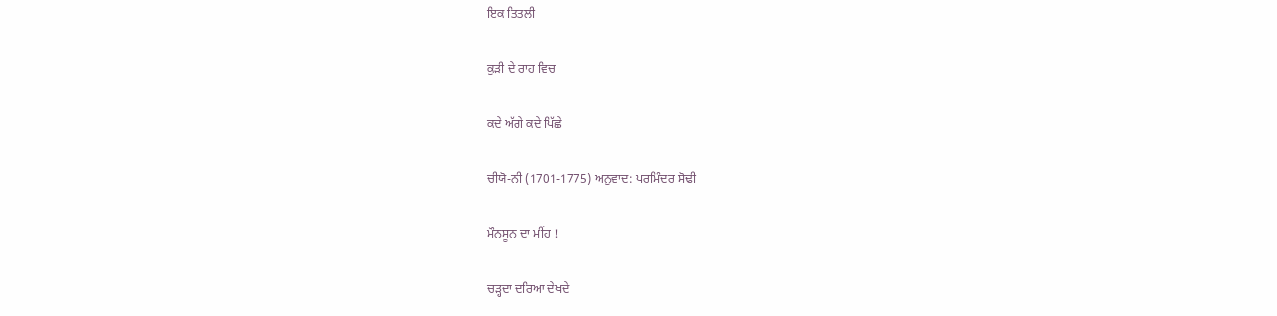ਇਕ ਤਿਤਲੀ

ਕੁੜੀ ਦੇ ਰਾਹ ਵਿਚ

ਕਦੇ ਅੱਗੇ ਕਦੇ ਪਿੱਛੇ

ਚੀਯੋ-ਨੀ (1701-1775) ਅਨੁਵਾਦ: ਪਰਮਿੰਦਰ ਸੋਢੀ

ਮੌਨਸੂਨ ਦਾ ਮੀਂਹ !

ਚੜ੍ਹਦਾ ਦਰਿਆ ਦੇਖਦੇ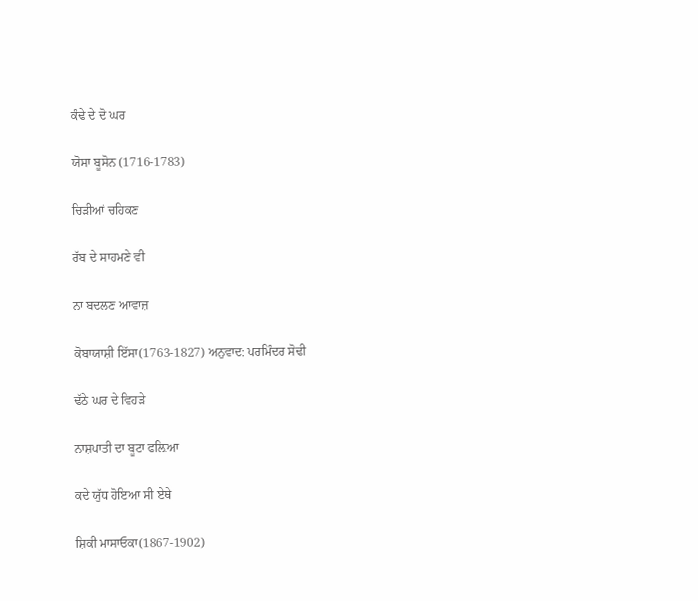ਕੰਢੇ ਦੇ ਦੋ ਘਰ

ਯੋਸਾ ਬੂਸੋਨ (1716-1783)

ਚਿੜੀਆਂ ਚਹਿਕਣ

ਰੱਬ ਦੇ ਸਾਹਮਣੇ ਵੀ

ਨਾ ਬਦਲਣ ਆਵਾਜ਼

ਕੋਬਾਯਾਸ਼ੀ ਇੱਸਾ(1763-1827) ਅਨੁਵਾਦ: ਪਰਮਿੰਦਰ ਸੋਢੀ

ਢੱਠੇ ਘਰ ਦੇ ਵਿਹੜੇ

ਨਾਸ਼ਪਾਤੀ ਦਾ ਬੂਟਾ ਫਲ਼ਿਆ

ਕਦੇ ਯੁੱਧ ਹੋਇਆ ਸੀ ਏਥੇ

ਸ਼ਿਕੀ ਮਾਸਾਓਕਾ(1867-1902)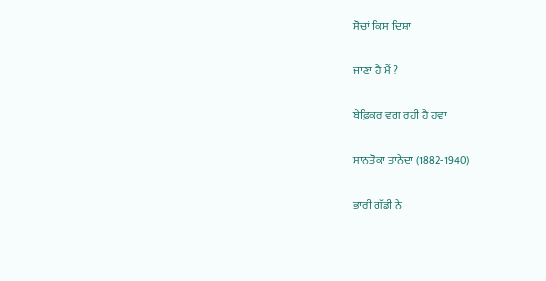ਸੋਚਾਂ ਕਿਸ ਦਿਸ਼ਾ

ਜਾਣਾ ਹੈ ਮੈਂ ?

ਬੇਫ਼ਿਕਰ ਵਗ ਰਹੀ ਹੈ ਹਵਾ

ਸਾਨਤੋਕਾ ਤਾਨੇਦਾ (1882-1940)

ਭਾਰੀ ਗੱਡੀ ਨੇ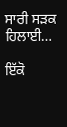ਸਾਰੀ ਸੜਕ ਹਿਲਾਈ…

ਇੱਕੋ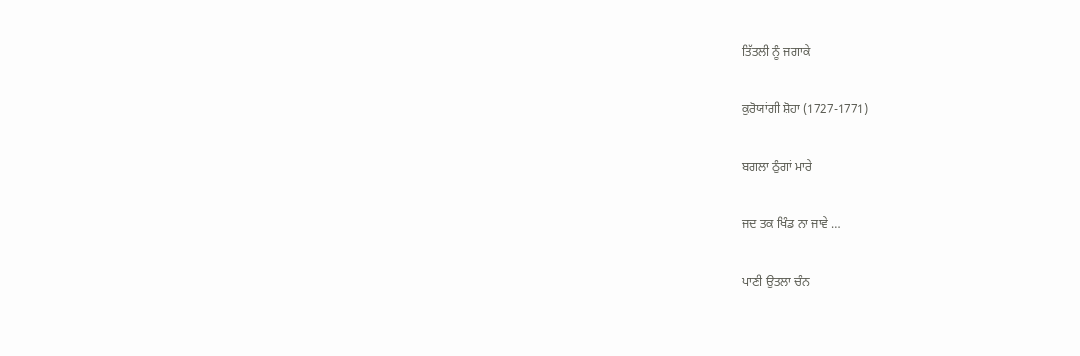ਤਿੱਤਲੀ ਨੂੰ ਜਗਾਕੇ

ਕੁਰੋਯਾਂਗੀ ਸ਼ੋਹਾ (1727-1771)

ਬਗਲਾ ਠੁੰਗਾਂ ਮਾਰੇ

ਜਦ ਤਕ ਖਿੰਡ ਨਾ ਜਾਵੇ …

ਪਾਣੀ ਉਤਲਾ ਚੰਨ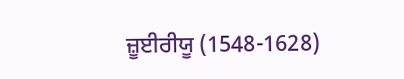ਜ਼ੂਈਰੀਯੂ (1548-1628)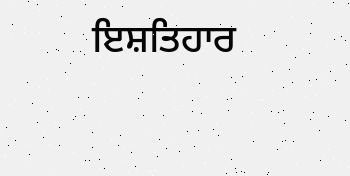ਇਸ਼ਤਿਹਾਰ